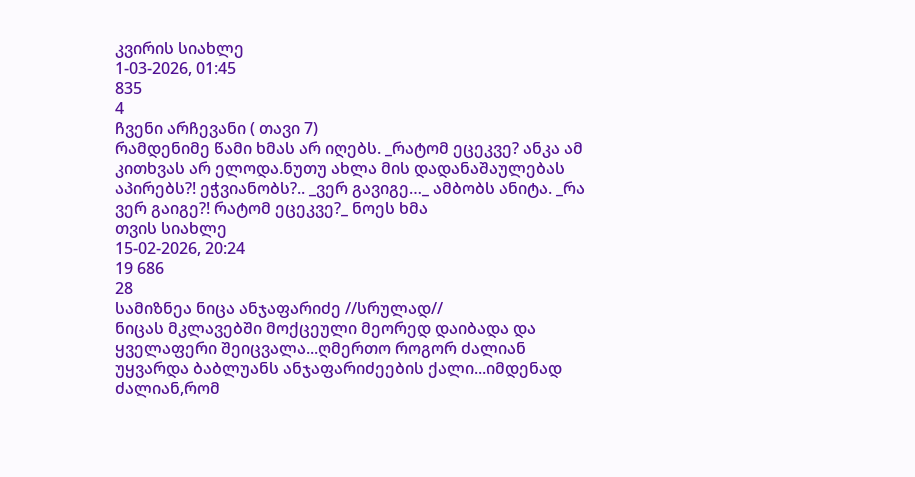კვირის სიახლე
1-03-2026, 01:45
835
4
ჩვენი არჩევანი ( თავი 7)
რამდენიმე წამი ხმას არ იღებს. _რატომ ეცეკვე? ანკა ამ კითხვას არ ელოდა.ნუთუ ახლა მის დადანაშაულებას აპირებს?! ეჭვიანობს?.. _ვერ გავიგე…_ ამბობს ანიტა. _რა ვერ გაიგე?! რატომ ეცეკვე?_ ნოეს ხმა
თვის სიახლე
15-02-2026, 20:24
19 686
28
სამიზნეა ნიცა ანჯაფარიძე //სრულად//
ნიცას მკლავებში მოქცეული მეორედ დაიბადა და ყველაფერი შეიცვალა...ღმერთო როგორ ძალიან უყვარდა ბაბლუანს ანჯაფარიძეების ქალი...იმდენად ძალიან,რომ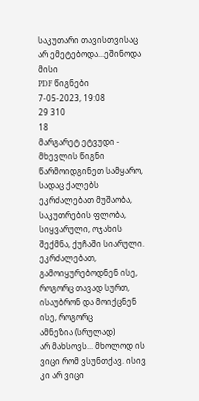საკუთარი თავისთვისაც არ ემეტებოდა...ეშინოდა მისი
PDF წიგნები
7-05-2023, 19:08
29 310
18
მარგარეტ ეტვუდი - მხევლის წიგნი
წარმოიდგინეთ სამყარო, სადაც ქალებს ეკრძალებათ მუშაობა, საკუთრების ფლობა, სიყვარული, ოჯახის შექმნა, ქუჩაში სიარული. ეკრძალებათ, გამოიყურებოდნენ ისე, როგორც თავად სურთ, ისაუბრონ და მოიქცნენ ისე, როგორც
ამნეზია (სრულად)
არ მახსოვს... მხოლოდ ის ვიცი რომ ვსუნთქავ. ისივ კი არ ვიცი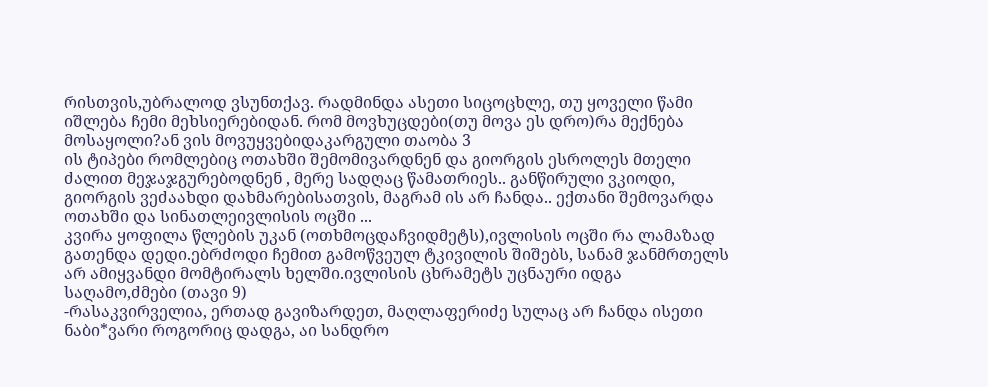რისთვის,უბრალოდ ვსუნთქავ. რადმინდა ასეთი სიცოცხლე, თუ ყოველი წამი იშლება ჩემი მეხსიერებიდან. რომ მოვხუცდები(თუ მოვა ეს დრო)რა მექნება მოსაყოლი?ან ვის მოვუყვებიდაკარგული თაობა 3
ის ტიპები რომლებიც ოთახში შემომივარდნენ და გიორგის ესროლეს მთელი ძალით მეჯაჯგურებოდნენ , მერე სადღაც წამათრიეს.. განწირული ვკიოდი, გიორგის ვეძაახდი დახმარებისათვის, მაგრამ ის არ ჩანდა.. ექთანი შემოვარდა ოთახში და სინათლეივლისის ოცში ...
კვირა ყოფილა წლების უკან (ოთხმოცდაჩვიდმეტს),ივლისის ოცში რა ლამაზად გათენდა დედი.ებრძოდი ჩემით გამოწვეულ ტკივილის შიშებს, სანამ ჯანმრთელს არ ამიყვანდი მომტირალს ხელში.ივლისის ცხრამეტს უცნაური იდგა საღამო,ძმები (თავი 9)
-რასაკვირველია, ერთად გავიზარდეთ, მაღლაფერიძე სულაც არ ჩანდა ისეთი ნაბი*ვარი როგორიც დადგა, აი სანდრო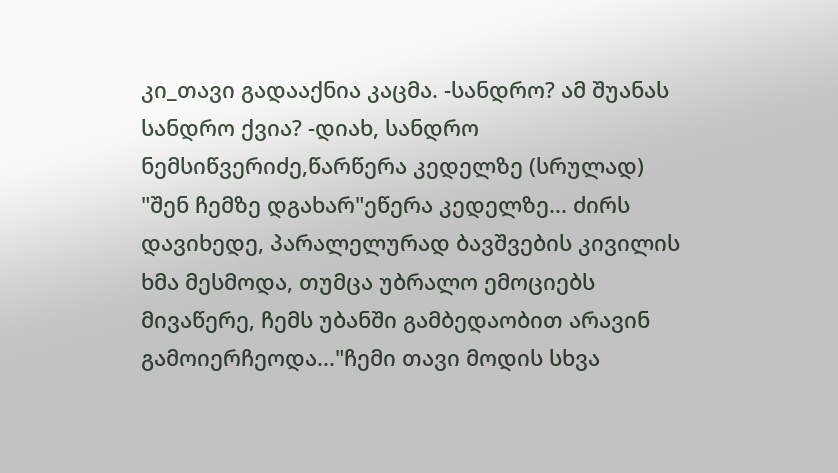კი_თავი გადააქნია კაცმა. -სანდრო? ამ შუანას სანდრო ქვია? -დიახ, სანდრო ნემსიწვერიძე,წარწერა კედელზე (სრულად)
"შენ ჩემზე დგახარ"ეწერა კედელზე... ძირს დავიხედე, პარალელურად ბავშვების კივილის ხმა მესმოდა, თუმცა უბრალო ემოციებს მივაწერე, ჩემს უბანში გამბედაობით არავინ გამოიერჩეოდა..."ჩემი თავი მოდის სხვა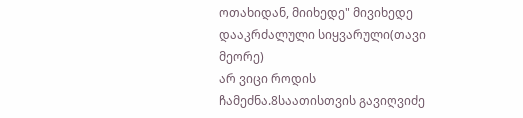ოთახიდან, მიიხედე" მივიხედე დააკრძალული სიყვარული(თავი მეორე)
არ ვიცი როდის ჩამეძნა.8საათისთვის გავიღვიძე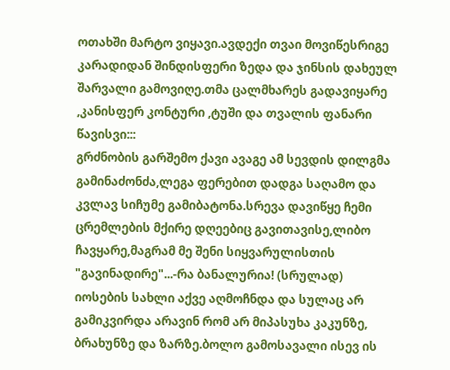ოთახში მარტო ვიყავი.ავდექი თვაი მოვიწესრიგე კარადიდან შინდისფერი ზედა და ჯინსის დახეულ შარვალი გამოვიღე.თმა ცალმხარეს გადავიყარე ,კანისფერ კონტური ,ტუში და თვალის ფანარი წავისვი:::
გრძნობის გარშემო ქავი ავაგე ამ სევდის დილგმა გამინაძონძა,ლეგა ფერებით დადგა საღამო და კვლავ სიჩუმე გამიბატონა.სრევა დავიწყე ჩემი ცრემლების მქირე დღეებიც გავითავისე,ლიბო ჩავყარე,მაგრამ მე შენი სიყვარულისთის "გავინადირე"...-რა ბანალურია! (სრულად)
იოსების სახლი აქვე აღმოჩნდა და სულაც არ გამიკვირდა არავინ რომ არ მიპასუხა კაკუნზე, ბრახუნზე და ზარზე.ბოლო გამოსავალი ისევ ის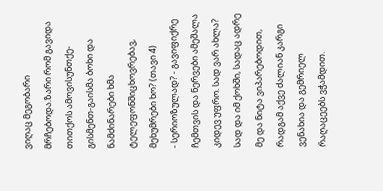ვიღაც მეგობარი მრჩებოდა.ზარი რომ გავიდა თითქოს ამოვისუნთქე-გისმენთ-გაისმა ბოხი და ნამძინარები ხმა ტელეფონშიცხოვრებავ, მეხუმრები ხო? (თავი 4)
- სერიოზულად? - გავიფიქრე ჩემთვის და ნერვები ამეშალა კიდევ უფრო. სად ვარ ახლა? სად და იმ ქოხში, სადაც ადრე მე და ნიტა ვიპარებოდით, რადგამ აქვე ძალიან კარგი ვენახია და გემრიელ რაღაცეებს ვჭამდით.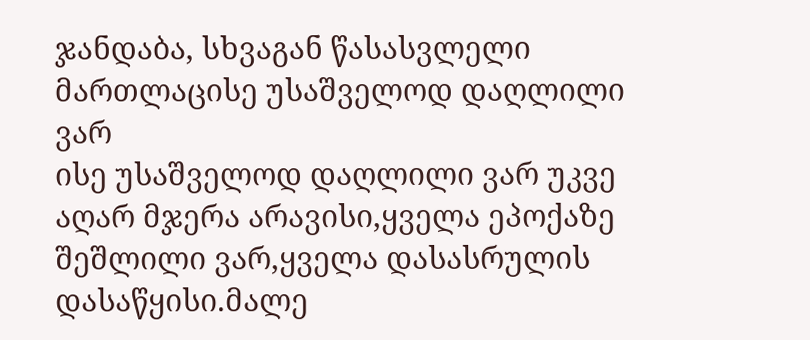ჯანდაბა, სხვაგან წასასვლელი მართლაცისე უსაშველოდ დაღლილი ვარ
ისე უსაშველოდ დაღლილი ვარ უკვე აღარ მჯერა არავისი,ყველა ეპოქაზე შეშლილი ვარ,ყველა დასასრულის დასაწყისი.მალე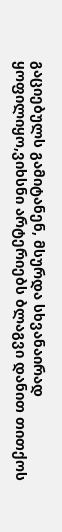გაციებულს გამიტანენ, მსურდა სხვანაირად ყოფილიყო,ვიხსნი არტერიებს ბლაგვი დანით თითქოს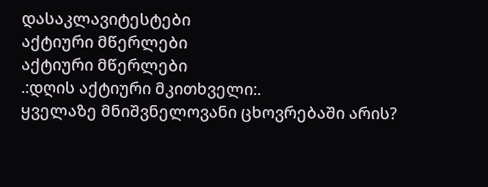დასაკლავიტესტები
აქტიური მწერლები
აქტიური მწერლები
.:დღის აქტიური მკითხველი:.
ყველაზე მნიშვნელოვანი ცხოვრებაში არის?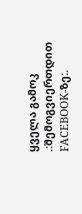ყველა გამოკ
.:შემოგვიერთდით FACEBOOK-ზე:.